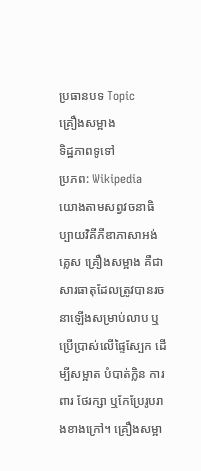ប្រធានបទ Topic
គ្រឿងសម្អាង
ទិដ្ឋភាពទូទៅ
ប្រភព: Wikipedia
យោងតាមសព្វវចនាធិប្បាយវិគីភីឌាភាសាអង់គ្លេស គ្រឿងសម្អាង គឺជាសារធាតុដែលត្រូវបានរចនាឡើងសម្រាប់លាប ឬប្រើប្រាស់លើផ្ទៃស្បែក ដើម្បីសម្អាត បំបាត់ក្លិន ការពារ ថែរក្សា ឬកែប្រែរូបរាងខាងក្រៅ។ គ្រឿងសម្អា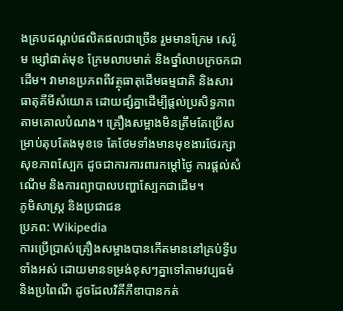ងគ្របដណ្ដប់ផលិតផលជាច្រើន រួមមានក្រែម សេរ៉ូម ម្សៅផាត់មុខ ក្រែមលាបមាត់ និងថ្នាំលាបក្រចកជាដើម។ វាមានប្រភពពីវត្ថុធាតុដើមធម្មជាតិ និងសារធាតុគីមីសំយោគ ដោយផ្សំគ្នាដើម្បីផ្តល់ប្រសិទ្ធភាពតាមគោលបំណង។ គ្រឿងសម្អាងមិនត្រឹមតែប្រើសម្រាប់តុបតែងមុខទេ តែថែមទាំងមានមុខងារថែរក្សាសុខភាពស្បែក ដូចជាការការពារកម្តៅថ្ងៃ ការផ្ដល់សំណើម និងការព្យាបាលបញ្ហាស្បែកជាដើម។
ភូមិសាស្ត្រ និងប្រជាជន
ប្រភព: Wikipedia
ការប្រើប្រាស់គ្រឿងសម្អាងបានកើតមាននៅគ្រប់ទ្វីបទាំងអស់ ដោយមានទម្រង់ខុសៗគ្នាទៅតាមវប្បធម៌ និងប្រពៃណី ដូចដែលវិគីភីឌាបានកត់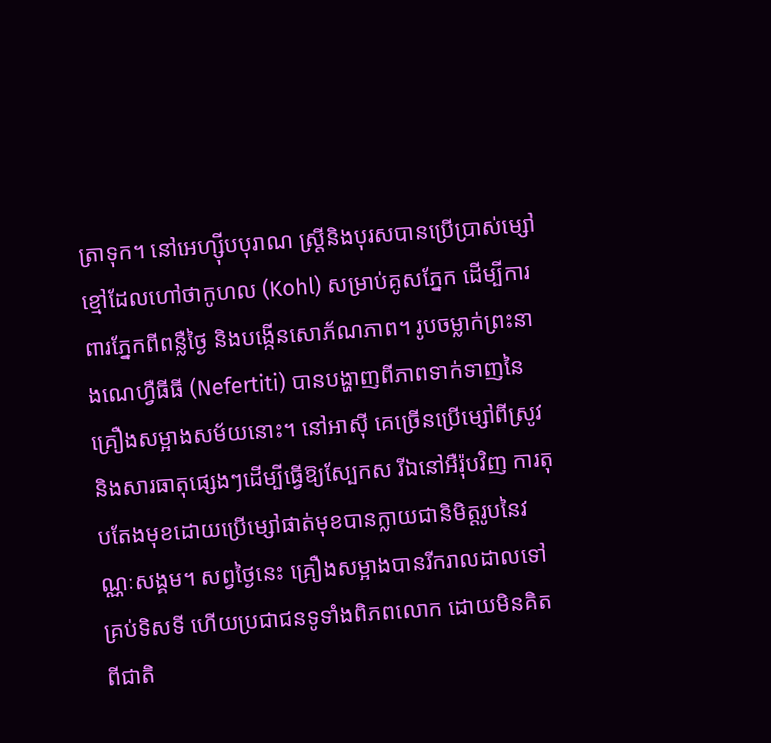ត្រាទុក។ នៅអេហ្ស៊ីបបុរាណ ស្ត្រីនិងបុរសបានប្រើប្រាស់ម្សៅខ្មៅដែលហៅថាកូហល (Kohl) សម្រាប់គូសភ្នែក ដើម្បីការពារភ្នែកពីពន្លឺថ្ងៃ និងបង្កើនសោភ័ណភាព។ រូបចម្លាក់ព្រះនាងណេហ្វឺធីធី (Nefertiti) បានបង្ហាញពីភាពទាក់ទាញនៃគ្រឿងសម្អាងសម័យនោះ។ នៅអាស៊ី គេច្រើនប្រើម្សៅពីស្រូវ និងសារធាតុផ្សេងៗដើម្បីធ្វើឱ្យស្បែកស រីឯនៅអឺរ៉ុបវិញ ការតុបតែងមុខដោយប្រើម្សៅផាត់មុខបានក្លាយជានិមិត្តរូបនៃវណ្ណៈសង្គម។ សព្វថ្ងៃនេះ គ្រឿងសម្អាងបានរីករាលដាលទៅគ្រប់ទិសទី ហើយប្រជាជនទូទាំងពិភពលោក ដោយមិនគិតពីជាតិ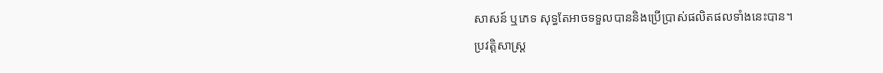សាសន៍ ឬភេទ សុទ្ធតែអាចទទួលបាននិងប្រើប្រាស់ផលិតផលទាំងនេះបាន។
ប្រវត្តិសាស្ត្រ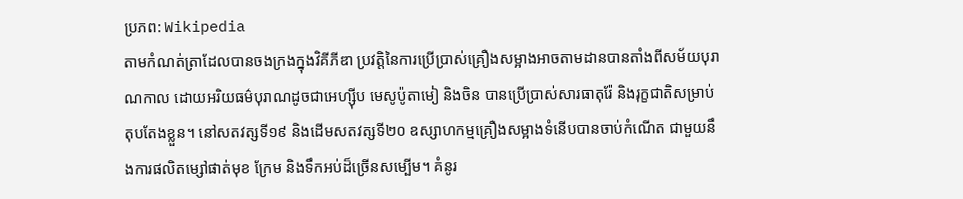ប្រភព: Wikipedia
តាមកំណត់ត្រាដែលបានចងក្រងក្នុងវិគីភីឌា ប្រវត្តិនៃការប្រើប្រាស់គ្រឿងសម្អាងអាចតាមដានបានតាំងពីសម័យបុរាណកាល ដោយអរិយធម៌បុរាណដូចជាអេហ្ស៊ីប មេសូប៉ូតាមៀ និងចិន បានប្រើប្រាស់សារធាតុរ៉ែ និងរុក្ខជាតិសម្រាប់តុបតែងខ្លួន។ នៅសតវត្សទី១៩ និងដើមសតវត្សទី២០ ឧស្សាហកម្មគ្រឿងសម្អាងទំនើបបានចាប់កំណើត ជាមួយនឹងការផលិតម្សៅផាត់មុខ ក្រែម និងទឹកអប់ដ៏ច្រើនសម្បើម។ គំនូរ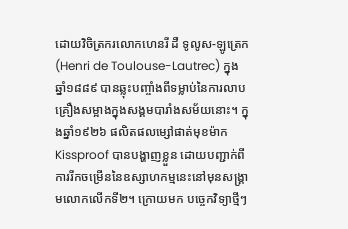ដោយវិចិត្រករលោកហេនរី ដឺ ទូលូស-ឡូត្រេក (Henri de Toulouse-Lautrec) ក្នុងឆ្នាំ១៨៨៩ បានឆ្លុះបញ្ចាំងពីទម្លាប់នៃការលាបគ្រឿងសម្អាងក្នុងសង្គមបារាំងសម័យនោះ។ ក្នុងឆ្នាំ១៩២៦ ផលិតផលម្សៅផាត់មុខម៉ាក Kissproof បានបង្ហាញខ្លួន ដោយបញ្ជាក់ពីការរីកចម្រើននៃឧស្សាហកម្មនេះនៅមុនសង្គ្រាមលោកលើកទី២។ ក្រោយមក បច្ចេកវិទ្យាថ្មីៗ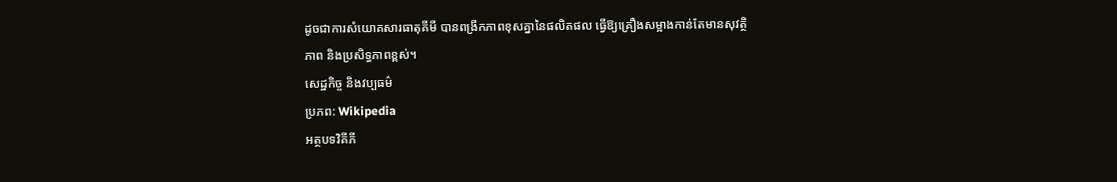ដូចជាការសំយោគសារធាតុគីមី បានពង្រីកភាពខុសគ្នានៃផលិតផល ធ្វើឱ្យគ្រឿងសម្អាងកាន់តែមានសុវត្ថិភាព និងប្រសិទ្ធភាពខ្ពស់។
សេដ្ឋកិច្ច និងវប្បធម៌
ប្រភព: Wikipedia
អត្ថបទវិគីភី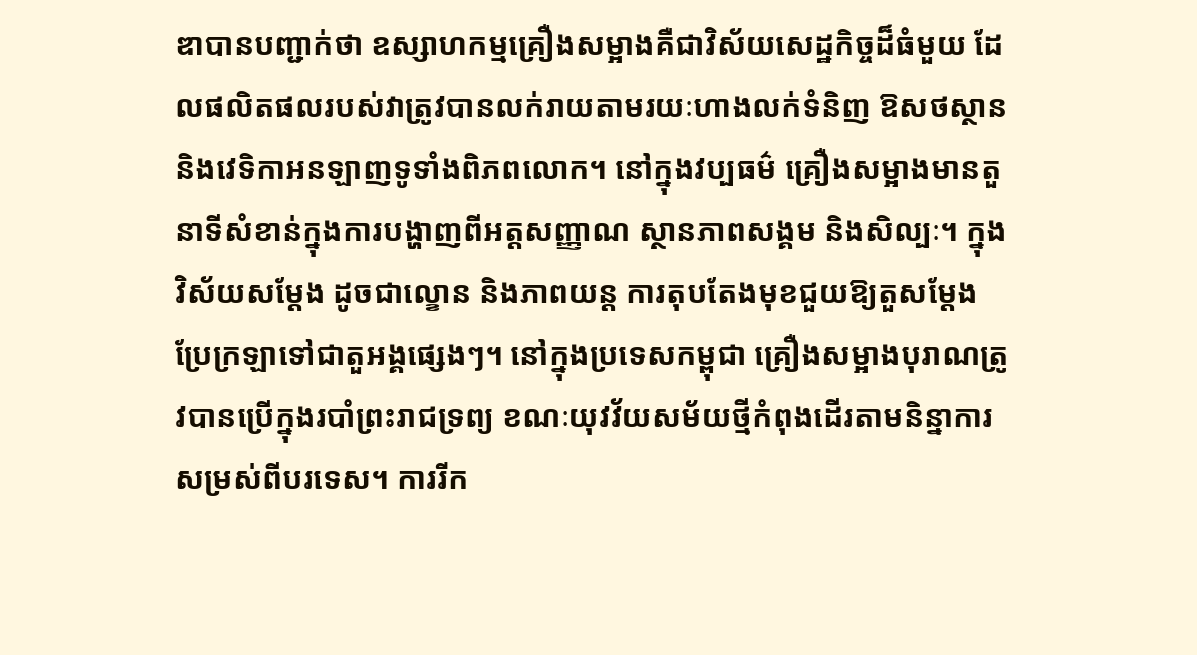ឌាបានបញ្ជាក់ថា ឧស្សាហកម្មគ្រឿងសម្អាងគឺជាវិស័យសេដ្ឋកិច្ចដ៏ធំមួយ ដែលផលិតផលរបស់វាត្រូវបានលក់រាយតាមរយៈហាងលក់ទំនិញ ឱសថស្ថាន និងវេទិកាអនឡាញទូទាំងពិភពលោក។ នៅក្នុងវប្បធម៌ គ្រឿងសម្អាងមានតួនាទីសំខាន់ក្នុងការបង្ហាញពីអត្តសញ្ញាណ ស្ថានភាពសង្គម និងសិល្បៈ។ ក្នុងវិស័យសម្តែង ដូចជាល្ខោន និងភាពយន្ត ការតុបតែងមុខជួយឱ្យតួសម្តែងប្រែក្រឡាទៅជាតួអង្គផ្សេងៗ។ នៅក្នុងប្រទេសកម្ពុជា គ្រឿងសម្អាងបុរាណត្រូវបានប្រើក្នុងរបាំព្រះរាជទ្រព្យ ខណៈយុវវ័យសម័យថ្មីកំពុងដើរតាមនិន្នាការសម្រស់ពីបរទេស។ ការរីក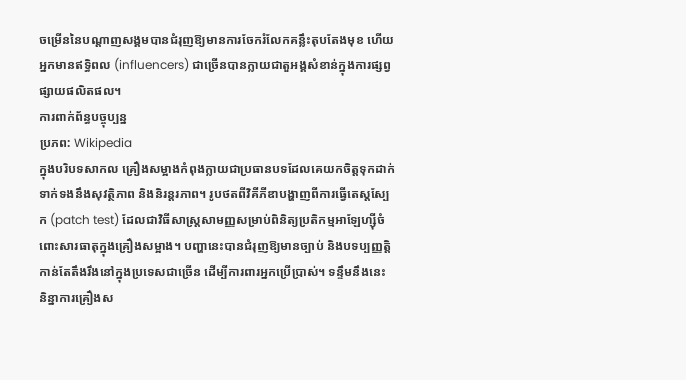ចម្រើននៃបណ្តាញសង្គមបានជំរុញឱ្យមានការចែករំលែកគន្លឹះតុបតែងមុខ ហើយអ្នកមានឥទ្ធិពល (influencers) ជាច្រើនបានក្លាយជាតួអង្គសំខាន់ក្នុងការផ្សព្វផ្សាយផលិតផល។
ការពាក់ព័ន្ធបច្ចុប្បន្ន
ប្រភព: Wikipedia
ក្នុងបរិបទសាកល គ្រឿងសម្អាងកំពុងក្លាយជាប្រធានបទដែលគេយកចិត្តទុកដាក់ទាក់ទងនឹងសុវត្ថិភាព និងនិរន្តរភាព។ រូបថតពីវិគីភីឌាបង្ហាញពីការធ្វើតេស្តស្បែក (patch test) ដែលជាវិធីសាស្ត្រសាមញ្ញសម្រាប់ពិនិត្យប្រតិកម្មអាឡែហ្ស៊ីចំពោះសារធាតុក្នុងគ្រឿងសម្អាង។ បញ្ហានេះបានជំរុញឱ្យមានច្បាប់ និងបទប្បញ្ញត្តិកាន់តែតឹងរឹងនៅក្នុងប្រទេសជាច្រើន ដើម្បីការពារអ្នកប្រើប្រាស់។ ទន្ទឹមនឹងនេះ និន្នាការគ្រឿងស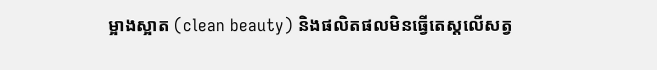ម្អាងស្អាត (clean beauty) និងផលិតផលមិនធ្វើតេស្តលើសត្វ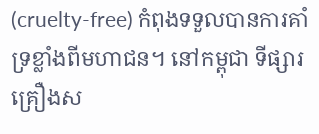(cruelty-free) កំពុងទទួលបានការគាំទ្រខ្លាំងពីមហាជន។ នៅកម្ពុជា ទីផ្សារគ្រឿងស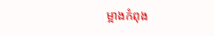ម្អាងកំពុង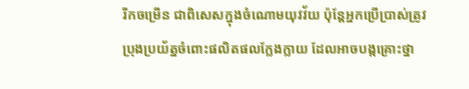រីកចម្រើន ជាពិសេសក្នុងចំណោមយុវវ័យ ប៉ុន្តែអ្នកប្រើប្រាស់ត្រូវប្រុងប្រយ័ត្នចំពោះផលិតផលក្លែងក្លាយ ដែលអាចបង្កគ្រោះថ្នា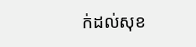ក់ដល់សុខ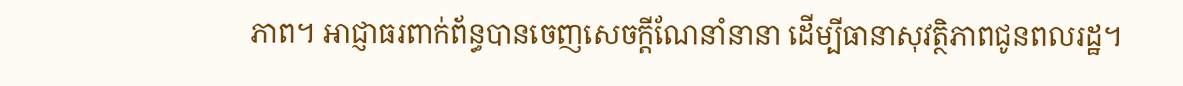ភាព។ អាជ្ញាធរពាក់ព័ន្ធបានចេញសេចក្តីណែនាំនានា ដើម្បីធានាសុវត្ថិភាពជូនពលរដ្ឋ។